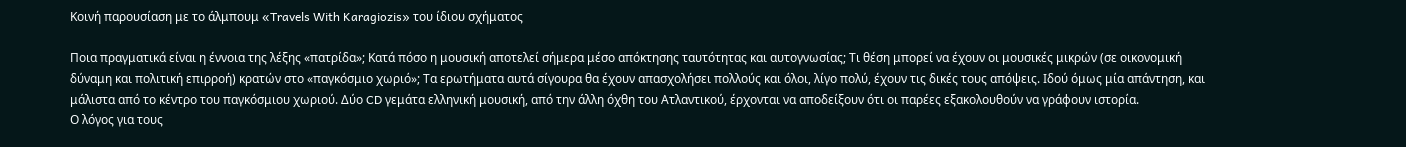Κοινή παρουσίαση με το άλμπουμ «Travels With Karagiozis» του ίδιου σχήματος

Ποια πραγματικά είναι η έννοια της λέξης «πατρίδα»; Κατά πόσο η μουσική αποτελεί σήμερα μέσο απόκτησης ταυτότητας και αυτογνωσίας; Τι θέση μπορεί να έχουν οι μουσικές μικρών (σε οικονομική δύναμη και πολιτική επιρροή) κρατών στο «παγκόσμιο χωριό»; Τα ερωτήματα αυτά σίγουρα θα έχουν απασχολήσει πολλούς και όλοι, λίγο πολύ, έχουν τις δικές τους απόψεις. Ιδού όμως μία απάντηση, και μάλιστα από το κέντρο του παγκόσμιου χωριού. Δύο CD γεμάτα ελληνική μουσική, από την άλλη όχθη του Ατλαντικού, έρχονται να αποδείξουν ότι οι παρέες εξακολουθούν να γράφουν ιστορία.
Ο λόγος για τους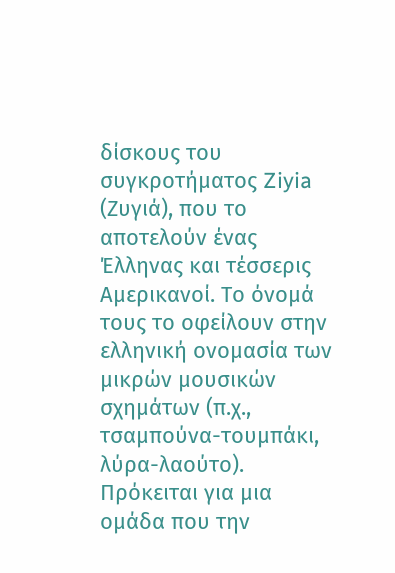δίσκους του συγκροτήματος Ziyia (Ζυγιά), που το αποτελούν ένας Έλληνας και τέσσερις Αμερικανοί. Το όνομά τους το οφείλουν στην ελληνική ονομασία των μικρών μουσικών σχημάτων (π.χ., τσαμπούνα-τουμπάκι, λύρα-λαούτο). Πρόκειται για μια ομάδα που την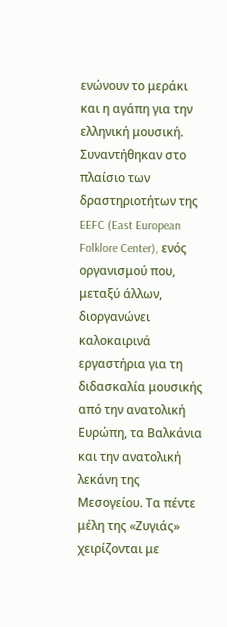ενώνουν το μεράκι και η αγάπη για την ελληνική μουσική. Συναντήθηκαν στο πλαίσιο των δραστηριοτήτων της EEFC (East European Folklore Center), ενός οργανισμού που, μεταξύ άλλων, διοργανώνει καλοκαιρινά εργαστήρια για τη διδασκαλία μουσικής από την ανατολική Ευρώπη, τα Βαλκάνια και την ανατολική λεκάνη της Μεσογείου. Τα πέντε μέλη της «Ζυγιάς» χειρίζονται με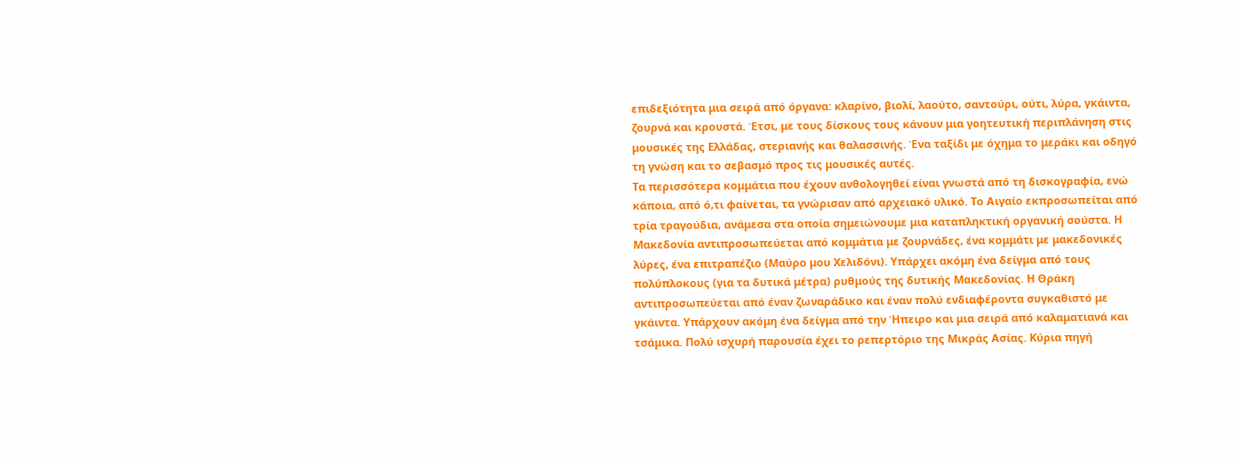επιδεξιότητα μια σειρά από όργανα: κλαρίνο, βιολί, λαούτο, σαντούρι, ούτι, λύρα, γκάιντα, ζουρνά και κρουστά. Έτσι, με τους δίσκους τους κάνουν μια γοητευτική περιπλάνηση στις μουσικές της Ελλάδας, στεριανής και θαλασσινής. Ένα ταξίδι με όχημα το μεράκι και οδηγό τη γνώση και το σεβασμό προς τις μουσικές αυτές.
Τα περισσότερα κομμάτια που έχουν ανθολογηθεί είναι γνωστά από τη δισκογραφία, ενώ κάποια, από ό,τι φαίνεται, τα γνώρισαν από αρχειακό υλικό. Το Αιγαίο εκπροσωπείται από τρία τραγούδια, ανάμεσα στα οποία σημειώνουμε μια καταπληκτική οργανική σούστα. Η Μακεδονία αντιπροσωπεύεται από κομμάτια με ζουρνάδες, ένα κομμάτι με μακεδονικές λύρες, ένα επιτραπέζιο (Μαύρο μου Χελιδόνι). Υπάρχει ακόμη ένα δείγμα από τους πολύπλοκους (για τα δυτικά μέτρα) ρυθμούς της δυτικής Μακεδονίας. Η Θράκη αντιπροσωπεύεται από έναν ζωναράδικο και έναν πολύ ενδιαφέροντα συγκαθιστό με γκάιντα. Υπάρχουν ακόμη ένα δείγμα από την Ήπειρο και μια σειρά από καλαματιανά και τσάμικα. Πολύ ισχυρή παρουσία έχει το ρεπερτόριο της Μικράς Ασίας. Κύρια πηγή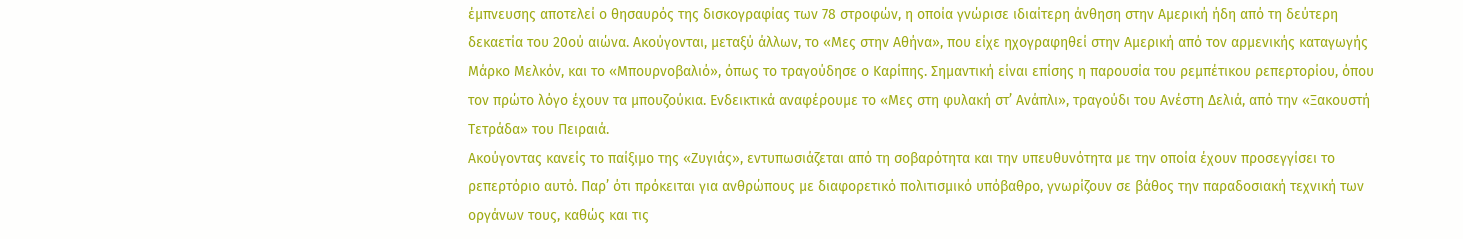έμπνευσης αποτελεί ο θησαυρός της δισκογραφίας των 78 στροφών, η οποία γνώρισε ιδιαίτερη άνθηση στην Αμερική ήδη από τη δεύτερη δεκαετία του 20ού αιώνα. Ακούγονται, μεταξύ άλλων, το «Μες στην Αθήνα», που είχε ηχογραφηθεί στην Αμερική από τον αρμενικής καταγωγής Μάρκο Μελκόν, και το «Μπουρνοβαλιό», όπως το τραγούδησε ο Καρίπης. Σημαντική είναι επίσης η παρουσία του ρεμπέτικου ρεπερτορίου, όπου τον πρώτο λόγο έχουν τα μπουζούκια. Ενδεικτικά αναφέρουμε το «Μες στη φυλακή στ’ Ανάπλι», τραγούδι του Ανέστη Δελιά, από την «Ξακουστή Τετράδα» του Πειραιά.
Ακούγοντας κανείς το παίξιμο της «Ζυγιάς», εντυπωσιάζεται από τη σοβαρότητα και την υπευθυνότητα με την οποία έχουν προσεγγίσει το ρεπερτόριο αυτό. Παρ’ ότι πρόκειται για ανθρώπους με διαφορετικό πολιτισμικό υπόβαθρο, γνωρίζουν σε βάθος την παραδοσιακή τεχνική των οργάνων τους, καθώς και τις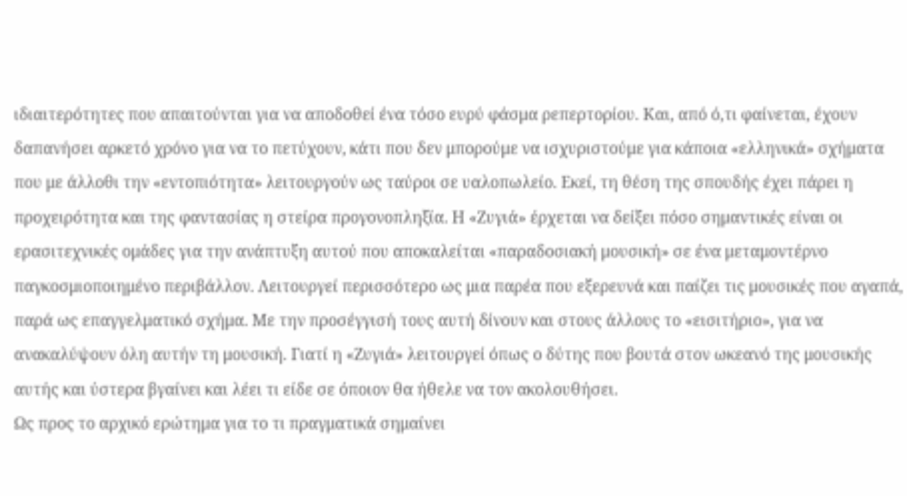ιδιαιτερότητες που απαιτούνται για να αποδοθεί ένα τόσο ευρύ φάσμα ρεπερτορίου. Και, από ό,τι φαίνεται, έχουν δαπανήσει αρκετό χρόνο για να το πετύχουν, κάτι που δεν μπορούμε να ισχυριστούμε για κάποια «ελληνικά» σχήματα που με άλλοθι την «εντοπιότητα» λειτουργούν ως ταύροι σε υαλοπωλείο. Εκεί, τη θέση της σπουδής έχει πάρει η προχειρότητα και της φαντασίας η στείρα προγονοπληξία. Η «Ζυγιά» έρχεται να δείξει πόσο σημαντικές είναι οι ερασιτεχνικές ομάδες για την ανάπτυξη αυτού που αποκαλείται «παραδοσιακή μουσική» σε ένα μεταμοντέρνο παγκοσμιοποιημένο περιβάλλον. Λειτουργεί περισσότερο ως μια παρέα που εξερευνά και παίζει τις μουσικές που αγαπά, παρά ως επαγγελματικό σχήμα. Με την προσέγγισή τους αυτή δίνουν και στους άλλους το «εισιτήριο», για να ανακαλύψουν όλη αυτήν τη μουσική. Γιατί η «Ζυγιά» λειτουργεί όπως ο δύτης που βουτά στον ωκεανό της μουσικής αυτής και ύστερα βγαίνει και λέει τι είδε σε όποιον θα ήθελε να τον ακολουθήσει.
Ως προς το αρχικό ερώτημα για το τι πραγματικά σημαίνει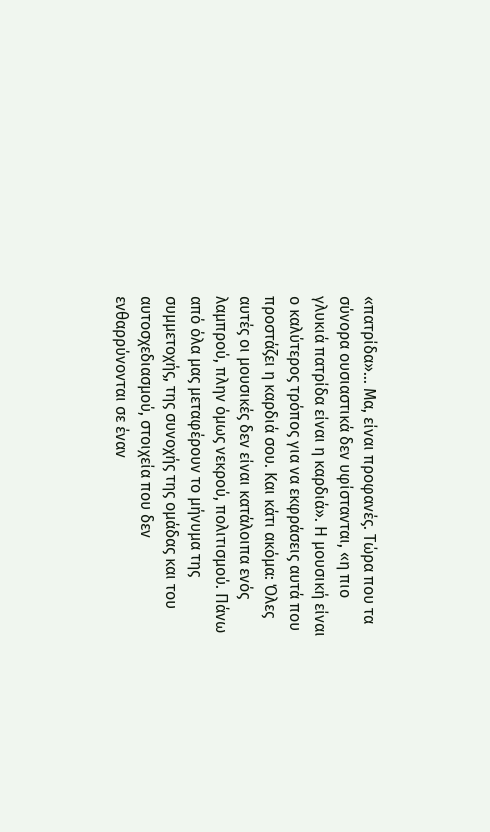«πατρίδα»… Μα, είναι προφανές. Τώρα που τα σύνορα ουσιαστικά δεν υφίστανται, «η πιο γλυκιά πατρίδα είναι η καρδιά». Η μουσική είναι ο καλύτερος τρόπος για να εκφράσεις αυτά που προστάζει η καρδιά σου. Και κάτι ακόμα: Όλες αυτές οι μουσικές δεν είναι κατάλοιπα ενός λαμπρού, πλην όμως νεκρού, πολιτισμού. Πάνω από όλα μας μεταφέρουν το μήνυμα της συμμετοχής, της συνοχής της ομάδας και του αυτοσχεδιασμού, στοιχεία που δεν ενθαρρύνονται σε έναν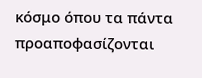κόσμο όπου τα πάντα προαποφασίζονται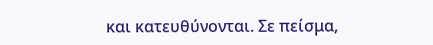και κατευθύνονται. Σε πείσμα,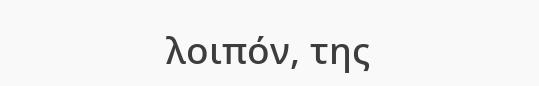λοιπόν, της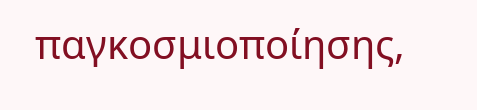παγκοσμιοποίησης,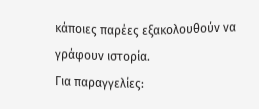κάποιες παρέες εξακολουθούν να γράφουν ιστορία.
Για παραγγελίες: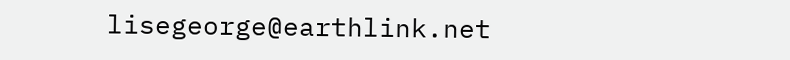lisegeorge@earthlink.net